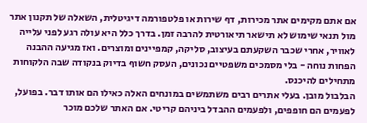אם אתם מקימים אתר מכירות, דף שירות או פלטפורמה דיגיטלית, השאלה של תקנון אתר מול תנאי שימוש לא תישאר תיאורטית להרבה זמן. בדרך כלל היא עולה רגע לפני עלייה לאוויר, אחרי שכבר השקעתם בעיצוב, סליקה, קמפיינים ומוצרים. ואז מגיעה ההבנה הפחות נוחה - בלי מסמכים משפטיים נכונים, העסק חשוף בדיוק בנקודה שבה הלקוחות מתחילים להיכנס.
הבלבול מובן. בעלי אתרים רבים משתמשים במונחים האלה כאילו הם אותו דבר. בפועל, לפעמים הם חופפים, ולפעמים ההבדל ביניהם קריטי. אם האתר שלכם מוכר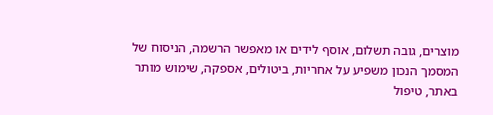מוצרים, גובה תשלום, אוסף לידים או מאפשר הרשמה, הניסוח של המסמך הנכון משפיע על אחריות, ביטולים, אספקה, שימוש מותר באתר, טיפול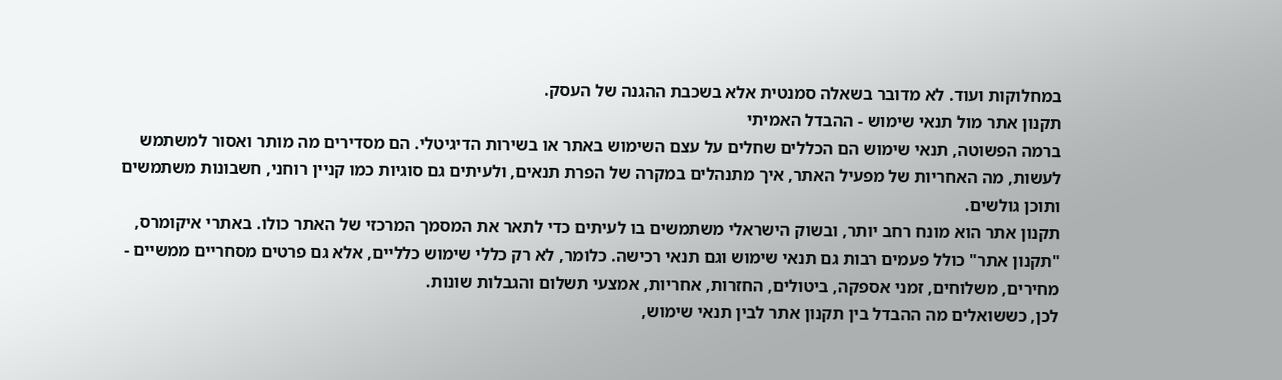במחלוקות ועוד. לא מדובר בשאלה סמנטית אלא בשכבת ההגנה של העסק.
תקנון אתר מול תנאי שימוש - ההבדל האמיתי
ברמה הפשוטה, תנאי שימוש הם הכללים שחלים על עצם השימוש באתר או בשירות הדיגיטלי. הם מסדירים מה מותר ואסור למשתמש לעשות, מה האחריות של מפעיל האתר, איך מתנהלים במקרה של הפרת תנאים, ולעיתים גם סוגיות כמו קניין רוחני, חשבונות משתמשים ותוכן גולשים.
תקנון אתר הוא מונח רחב יותר, ובשוק הישראלי משתמשים בו לעיתים כדי לתאר את המסמך המרכזי של האתר כולו. באתרי איקומרס, "תקנון אתר" כולל פעמים רבות גם תנאי שימוש וגם תנאי רכישה. כלומר, לא רק כללי שימוש כלליים, אלא גם פרטים מסחריים ממשיים - מחירים, משלוחים, זמני אספקה, ביטולים, החזרות, אחריות, אמצעי תשלום והגבלות שונות.
לכן, כששואלים מה ההבדל בין תקנון אתר לבין תנאי שימוש,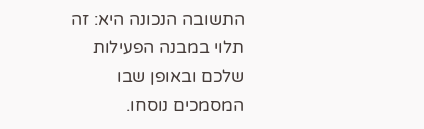התשובה הנכונה היא: זה תלוי במבנה הפעילות שלכם ובאופן שבו המסמכים נוסחו.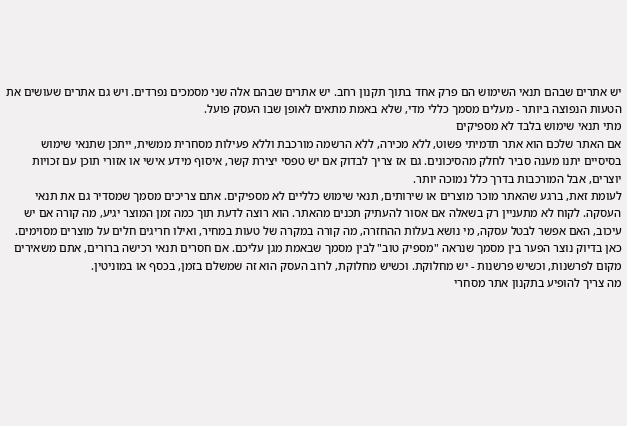יש אתרים שבהם תנאי השימוש הם פרק אחד בתוך תקנון רחב. יש אתרים שבהם אלה שני מסמכים נפרדים. ויש גם אתרים שעושים את הטעות הנפוצה ביותר - מעלים מסמך כללי מדי, שלא באמת מתאים לאופן שבו העסק פועל.
מתי תנאי שימוש בלבד לא מספיקים
אם האתר שלכם הוא אתר תדמיתי פשוט, ללא מכירה, ללא הרשמה מורכבת וללא פעילות מסחרית ממשית, ייתכן שתנאי שימוש בסיסיים יתנו מענה סביר לחלק מהסיכונים. גם אז צריך לבדוק אם יש טפסי יצירת קשר, איסוף מידע אישי או אזורי תוכן עם זכויות יוצרים, אבל המורכבות בדרך כלל נמוכה יותר.
לעומת זאת, ברגע שהאתר מוכר מוצרים או שירותים, תנאי שימוש כלליים לא מספיקים. אתם צריכים מסמך שמסדיר גם את תנאי העסקה. לקוח לא מתעניין רק בשאלה אם אסור להעתיק תכנים מהאתר. הוא רוצה לדעת תוך כמה זמן המוצר יגיע, מה קורה אם יש עיכוב, האם אפשר לבטל עסקה, מי נושא בעלות ההחזרה, מה קורה במקרה של טעות במחיר, ואילו חריגים חלים על מוצרים מסוימים.
כאן בדיוק נוצר הפער בין מסמך שנראה "מספיק טוב" לבין מסמך שבאמת מגן עליכם. אם חסרים תנאי רכישה ברורים, אתם משאירים מקום לפרשנות, וכשיש פרשנות - יש מחלוקת. וכשיש מחלוקת, לרוב העסק הוא זה שמשלם בזמן, בכסף או במוניטין.
מה צריך להופיע בתקנון אתר מסחרי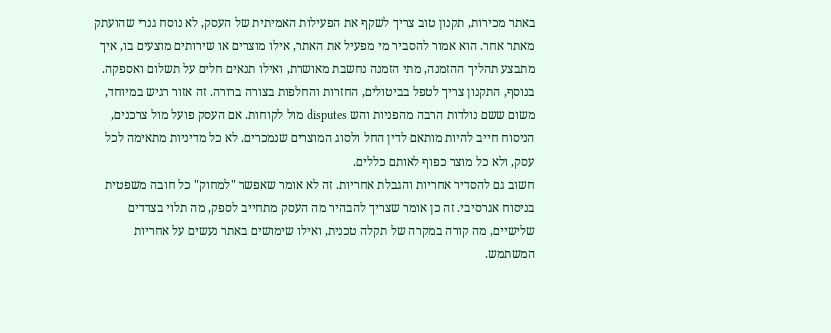באתר מכירות, תקנון טוב צריך לשקף את הפעילות האמיתית של העסק, לא נוסח גנרי שהועתק מאתר אחר. הוא אמור להסביר מי מפעיל את האתר, אילו מוצרים או שירותים מוצעים בו, איך מתבצע תהליך ההזמנה, מתי הזמנה נחשבת מאושרת, ואילו תנאים חלים על תשלום ואספקה.
בנוסף, התקנון צריך לטפל בביטולים, החזרות והחלפות בצורה ברורה. זה אזור רגיש במיוחד, משום ששם נולדות הרבה מהפניות והש disputes מול לקוחות. אם העסק פועל מול צרכנים, הניסוח חייב להיות מותאם לדין החל ולסוג המוצרים שנמכרים. לא כל מדיניות מתאימה לכל עסק, ולא כל מוצר כפוף לאותם כללים.
חשוב גם להסדיר אחריות והגבלת אחריות. זה לא אומר שאפשר "למחוק" כל חובה משפטית בניסוח אגרסיבי. זה כן אומר שצריך להבהיר מה העסק מתחייב לספק, מה תלוי בצדדים שלישיים, מה קורה במקרה של תקלה טכנית, ואילו שימושים באתר נעשים על אחריות המשתמש.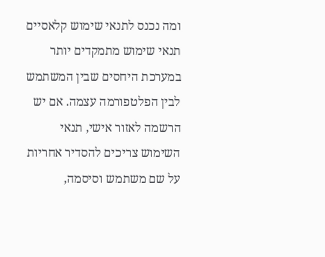ומה נכנס לתנאי שימוש קלאסיים
תנאי שימוש מתמקדים יותר במערכת היחסים שבין המשתמש לבין הפלטפורמה עצמה. אם יש הרשמה לאזור אישי, תנאי השימוש צריכים להסדיר אחריות על שם משתמש וסיסמה,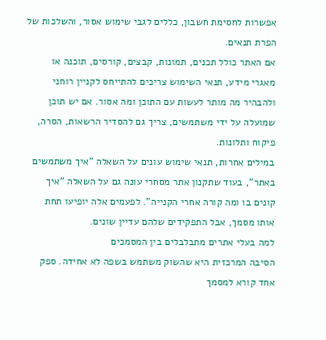אפשרות לחסימת חשבון, כללים לגבי שימוש אסור, והשלכות של הפרת תנאים.
אם האתר כולל תכנים, תמונות, קבצים, קורסים, תוכנה או מאגרי מידע, תנאי השימוש צריכים להתייחס לקניין רוחני ולהבהיר מה מותר לעשות עם התוכן ומה אסור. אם יש תוכן שמועלה על ידי משתמשים, צריך גם להסדיר הרשאות, הסרה, פיקוח ותלונות.
במילים אחרות, תנאי שימוש עונים על השאלה "איך משתמשים באתר", בעוד שתקנון אתר מסחרי עונה גם על השאלה "איך קונים בו ומה קורה אחרי הקנייה". לפעמים אלה יופיעו תחת אותו מסמך, אבל התפקידים שלהם עדיין שונים.
למה בעלי אתרים מתבלבלים בין המסמכים
הסיבה המרכזית היא שהשוק משתמש בשפה לא אחידה. ספק אחד קורא למסמך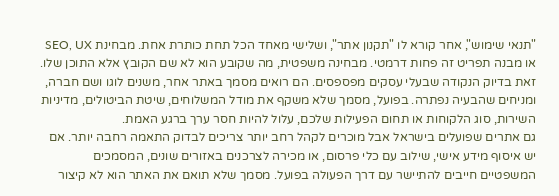"תנאי שימוש", אחר קורא לו "תקנון אתר", ושלישי מאחד הכל תחת כותרת אחת. מבחינת SEO, UX או מבנה תפריט זה פחות דרמטי. מבחינה משפטית, מה שקובע הוא לא שם הקובץ אלא התוכן שלו.
זאת בדיוק הנקודה שבעלי עסקים מפספסים. הם רואים מסמך באתר אחר, משנים לוגו ושם חברה, ומניחים שהבעיה נפתרה. בפועל, מסמך שלא משקף את מודל המשלוחים, שיטת הביטולים, מדיניות השירות, סוג הלקוחות או תחום הפעילות שלכם, עלול להיות חסר ערך ברגע האמת.
גם אתרים שפועלים בישראל אבל מוכרים לקהל רחב יותר צריכים לבדוק התאמה רחבה יותר. אם יש איסוף מידע אישי, שילוב עם כלי פרסום, או מכירה לצרכנים באזורים שונים, המסמכים המשפטיים חייבים להתיישר עם דרך הפעולה בפועל. מסמך שלא תואם את האתר הוא לא קיצור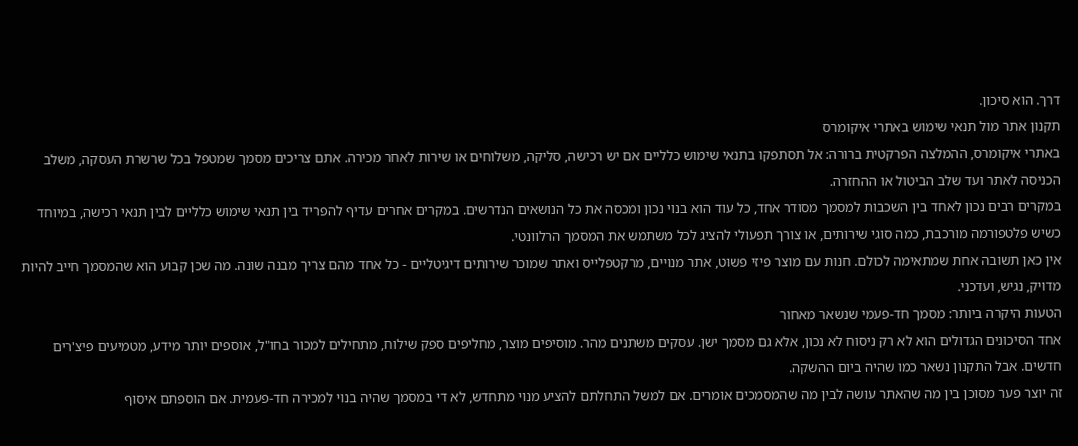דרך. הוא סיכון.
תקנון אתר מול תנאי שימוש באתרי איקומרס
באתרי איקומרס, ההמלצה הפרקטית ברורה: אל תסתפקו בתנאי שימוש כלליים אם יש רכישה, סליקה, משלוחים או שירות לאחר מכירה. אתם צריכים מסמך שמטפל בכל שרשרת העסקה, משלב הכניסה לאתר ועד שלב הביטול או ההחזרה.
במקרים רבים נכון לאחד בין השכבות למסמך מסודר אחד, כל עוד הוא בנוי נכון ומכסה את כל הנושאים הנדרשים. במקרים אחרים עדיף להפריד בין תנאי שימוש כלליים לבין תנאי רכישה, במיוחד כשיש פלטפורמה מורכבת, כמה סוגי שירותים, או צורך תפעולי להציג לכל משתמש את המסמך הרלוונטי.
אין כאן תשובה אחת שמתאימה לכולם. חנות עם מוצר פיזי פשוט, אתר מנויים, מרקטפלייס ואתר שמוכר שירותים דיגיטליים - כל אחד מהם צריך מבנה שונה. מה שכן קבוע הוא שהמסמך חייב להיות מדויק, נגיש, ועדכני.
הטעות היקרה ביותר: מסמך חד-פעמי שנשאר מאחור
אחד הסיכונים הגדולים הוא לא רק ניסוח לא נכון, אלא גם מסמך ישן. עסקים משתנים מהר. מוסיפים מוצר, מחליפים ספק שילוח, מתחילים למכור בחו"ל, אוספים יותר מידע, מטמיעים פיצ'רים חדשים. אבל התקנון נשאר כמו שהיה ביום ההשקה.
זה יוצר פער מסוכן בין מה שהאתר עושה לבין מה שהמסמכים אומרים. אם למשל התחלתם להציע מנוי מתחדש, לא די במסמך שהיה בנוי למכירה חד-פעמית. אם הוספתם איסוף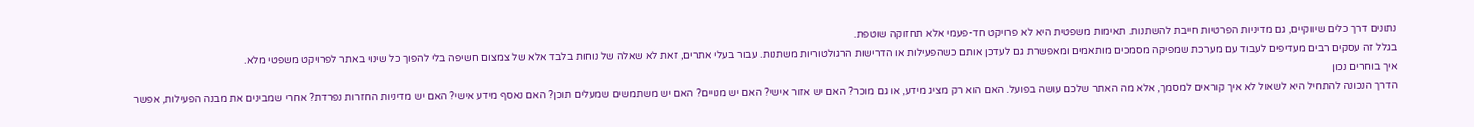נתונים דרך כלים שיווקיים, גם מדיניות הפרטיות חייבת להשתנות. תאימות משפטית היא לא פרויקט חד-פעמי אלא תחזוקה שוטפת.
בגלל זה עסקים רבים מעדיפים לעבוד עם מערכת שמפיקה מסמכים מותאמים ומאפשרת גם לעדכן אותם כשהפעילות או הדרישות הרגולטוריות משתנות. עבור בעלי אתרים, זאת לא שאלה של נוחות בלבד אלא של צמצום חשיפה בלי להפוך כל שינוי באתר לפרויקט משפטי מלא.
איך בוחרים נכון
הדרך הנכונה להתחיל היא לשאול לא איך קוראים למסמך, אלא מה האתר שלכם עושה בפועל. האם הוא רק מציג מידע, או גם מוכר? האם יש אזור אישי? האם יש מנויים? האם יש משתמשים שמעלים תוכן? האם נאסף מידע אישי? האם יש מדיניות החזרות נפרדת? אחרי שמבינים את מבנה הפעילות, אפשר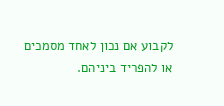לקבוע אם נכון לאחד מסמכים או להפריד ביניהם.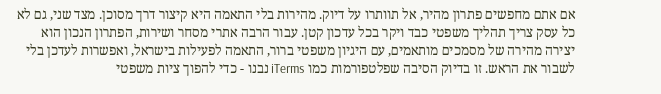אם אתם מחפשים פתרון מהיר, אל תוותרו על דיוק. מהירות בלי התאמה היא קיצור דרך מסוכן. מצד שני, גם לא כל עסק צריך תהליך משפטי כבד ויקר בכל עדכון קטן. עבור הרבה אתרי מסחר ושירות, הפתרון הנכון הוא יצירה מהירה של מסמכים מותאמים, עם היגיון משפטי ברור, התאמה לפעילות בישראל, ואפשרות לעדכן בלי לשבור את הראש. זו בדיוק הסיבה שפלטפורמות כמו iTerms נבנו - כדי להפוך ציות משפטי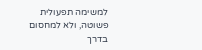למשימה תפעולית פשוטה, ולא למחסום בדרך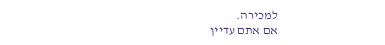למכירה.
אם אתם עדיין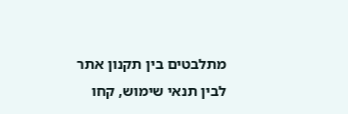מתלבטים בין תקנון אתר לבין תנאי שימוש, קחו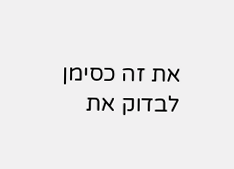את זה כסימן לבדוק את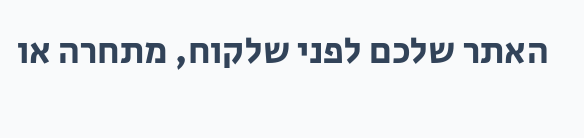האתר שלכם לפני שלקוח, מתחרה או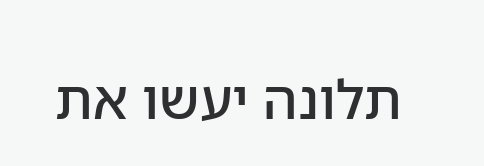תלונה יעשו את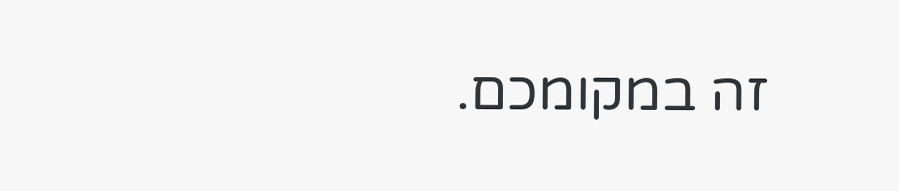זה במקומכם.